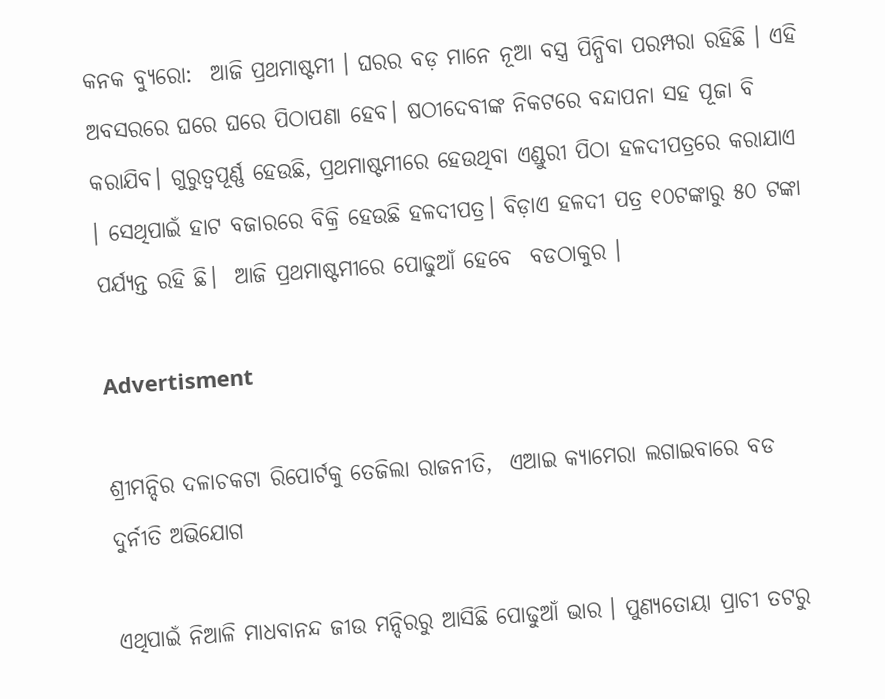କନକ ବ୍ୟୁରୋ:  ଆଜି ପ୍ରଥମାଷ୍ଟମୀ । ଘରର ବଡ଼ ମାନେ ନୂଆ ବସ୍ତ୍ର ପିନ୍ଧିବା ପରମ୍ପରା ରହିଛି । ଏହି ଅବସରରେ ଘରେ ଘରେ ପିଠାପଣା ହେବ। ଷଠୀଦେବୀଙ୍କ ନିକଟରେ ବନ୍ଦାପନା ସହ ପୂଜା ବି କରାଯିବ। ଗୁରୁତ୍ୱପୂର୍ଣ୍ଣ ହେଉଛି, ପ୍ରଥମାଷ୍ଟମୀରେ ହେଉଥିବା ଏଣ୍ଡୁରୀ ପିଠା ହଳଦୀପତ୍ରରେ କରାଯାଏ । ସେଥିପାଇଁ ହାଟ ବଜାରରେ ବିକ୍ରି ହେଉଛି ହଳଦୀପତ୍ର। ବିଡ଼ାଏ ହଳଦୀ ପତ୍ର ୧୦ଟଙ୍କାରୁ ୫୦ ଟଙ୍କା ପର୍ଯ୍ୟନ୍ତ ରହି ଛି।  ଆଜି ପ୍ରଥମାଷ୍ଟମୀରେ ପୋଢୁଆଁ ହେବେ  ବଡଠାକୁର ।

Advertisment

ଶ୍ରୀମନ୍ଦିର ଦଳାଚକଟା ରିପୋର୍ଟକୁ ତେଜିଲା ରାଜନୀତି,  ଏଆଇ କ୍ୟାମେରା ଲଗାଇବାରେ ବଡ ଦୁର୍ନୀତି ଅଭିଯୋଗ

ଏଥିପାଇଁ ନିଆଳି ମାଧବାନନ୍ଦ ଜୀଉ ମନ୍ଦିରରୁ ଆସିଛି ପୋଢୁଆଁ ଭାର । ପୁଣ୍ୟତୋୟା ପ୍ରାଚୀ ତଟରୁ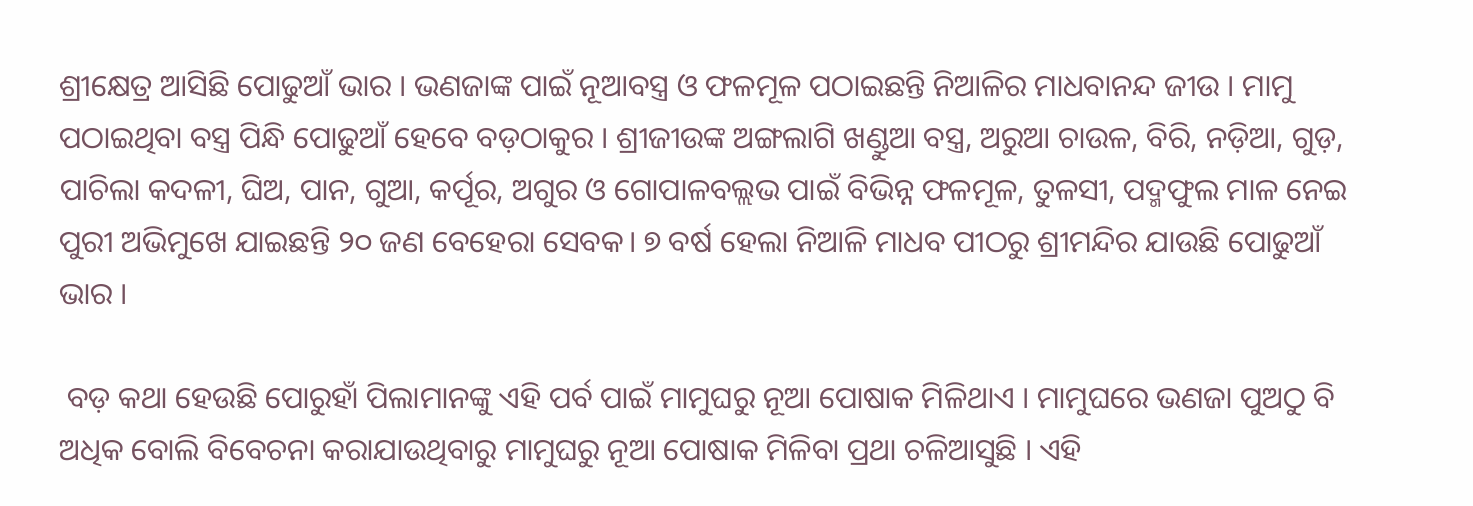ଶ୍ରୀକ୍ଷେତ୍ର ଆସିଛି ପୋଢୁଆଁ ଭାର । ଭଣଜାଙ୍କ ପାଇଁ ନୂଆବସ୍ତ୍ର ଓ ଫଳମୂଳ ପଠାଇଛନ୍ତି ନିଆଳିର ମାଧବାନନ୍ଦ ଜୀଉ । ମାମୁ ପଠାଇଥିବା ବସ୍ତ୍ର ପିନ୍ଧି ପୋଢୁଆଁ ହେବେ ବଡ଼ଠାକୁର । ଶ୍ରୀଜୀଉଙ୍କ ଅଙ୍ଗଲାଗି ଖଣ୍ଡୁଆ ବସ୍ତ୍ର, ଅରୁଆ ଚାଉଳ, ବିରି, ନଡ଼ିଆ, ଗୁଡ଼, ପାଚିଲା କଦଳୀ, ଘିଅ, ପାନ, ଗୁଆ, କର୍ପୂର, ଅଗୁର ଓ ଗୋପାଳବଲ୍ଲଭ ପାଇଁ ବିଭିନ୍ନ ଫଳମୂଳ, ତୁଳସୀ, ପଦ୍ମଫୁଲ ମାଳ ନେଇ ପୁରୀ ଅଭିମୁଖେ ଯାଇଛନ୍ତି ୨୦ ଜଣ ବେହେରା ସେବକ। ୭ ବର୍ଷ ହେଲା ନିଆଳି ମାଧବ ପୀଠରୁ ଶ୍ରୀମନ୍ଦିର ଯାଉଛି ପୋଢୁଆଁ ଭାର ।

 ବଡ଼ କଥା ହେଉଛି ପୋରୁହାଁ ପିଲାମାନଙ୍କୁ ଏହି ପର୍ବ ପାଇଁ ମାମୁଘରୁ ନୂଆ ପୋଷାକ ମିଳିଥାଏ । ମାମୁଘରେ ଭଣଜା ପୁଅଠୁ ବି ଅଧିକ ବୋଲି ବିବେଚନା କରାଯାଉଥିବାରୁ ମାମୁଘରୁ ନୂଆ ପୋଷାକ ମିଳିବା ପ୍ରଥା ଚଳିଆସୁଛି । ଏହି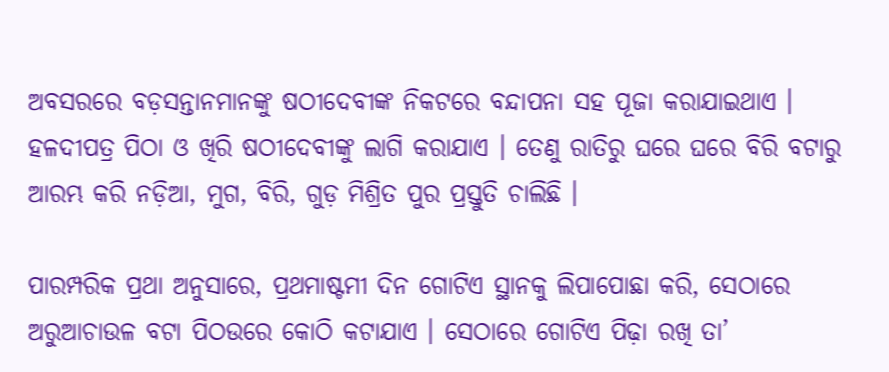ଅବସରରେ ବଡ଼ସନ୍ତାନମାନଙ୍କୁ ଷଠୀଦେବୀଙ୍କ ନିକଟରେ ବନ୍ଦାପନା ସହ ପୂଜା କରାଯାଇଥାଏ । ହଳଦୀପତ୍ର ପିଠା ଓ ଖିରି ଷଠୀଦେବୀଙ୍କୁ ଲାଗି କରାଯାଏ । ତେଣୁ ରାତିରୁ ଘରେ ଘରେ ବିରି ବଟାରୁ ଆରମ୍ଭ କରି ନଡ଼ିଆ, ମୁଗ, ବିରି, ଗୁଡ଼ ମିଶ୍ରିତ ପୁର ପ୍ରସ୍ତୁତି ଚାଲିଛି ।

ପାରମ୍ପରିକ ପ୍ରଥା ଅନୁସାରେ, ପ୍ରଥମାଷ୍ଟମୀ ଦିନ ଗୋଟିଏ ସ୍ଥାନକୁ ଲିପାପୋଛା କରି, ସେଠାରେ ଅରୁଆଚାଉଳ ବଟା ପିଠଉରେ କୋଠି କଟାଯାଏ । ସେଠାରେ ଗୋଟିଏ ପିଢ଼ା ରଖି ତା’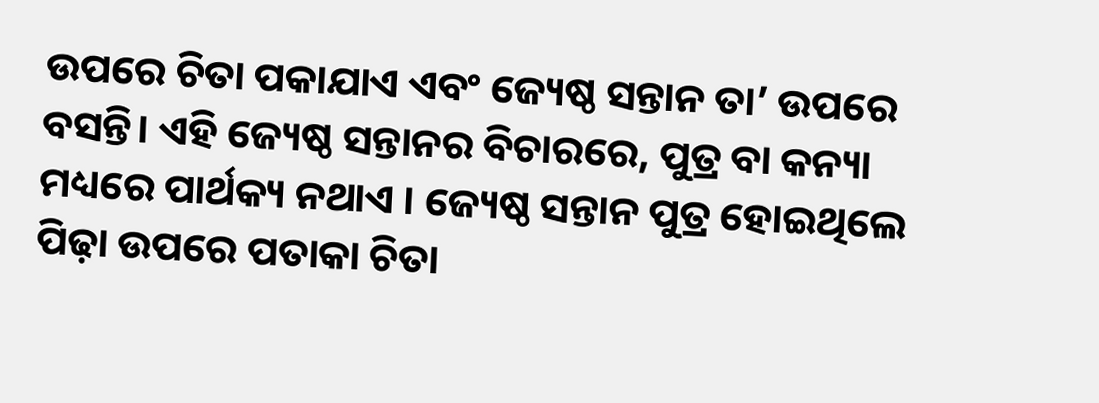ଉପରେ ଚିତା ପକାଯାଏ ଏବଂ ଜ୍ୟେଷ୍ଠ ସନ୍ତାନ ତା’ ଉପରେ ବସନ୍ତି। ଏହି ଜ୍ୟେଷ୍ଠ ସନ୍ତାନର ବିଚାରରେ, ପୁତ୍ର ବା କନ୍ୟା ମଧ୍ୟରେ ପାର୍ଥକ୍ୟ ନଥାଏ । ଜ୍ୟେଷ୍ଠ ସନ୍ତାନ ପୁତ୍ର ହୋଇଥିଲେ ପିଢ଼ା ଉପରେ ପତାକା ଚିତା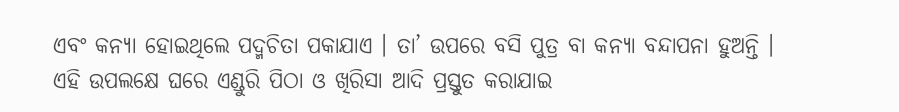ଏବଂ କନ୍ୟା ହୋଇଥିଲେ ପଦ୍ମଚିତା ପକାଯାଏ । ତା’ ଉପରେ ବସି ପୁତ୍ର ବା କନ୍ୟା ବନ୍ଦାପନା ହୁଅନ୍ତି । ଏହି ଉପଲକ୍ଷେ ଘରେ ଏଣ୍ଡୁରି ପିଠା ଓ ଖିରିସା ଆଦି ପ୍ରସ୍ତୁତ କରାଯାଇ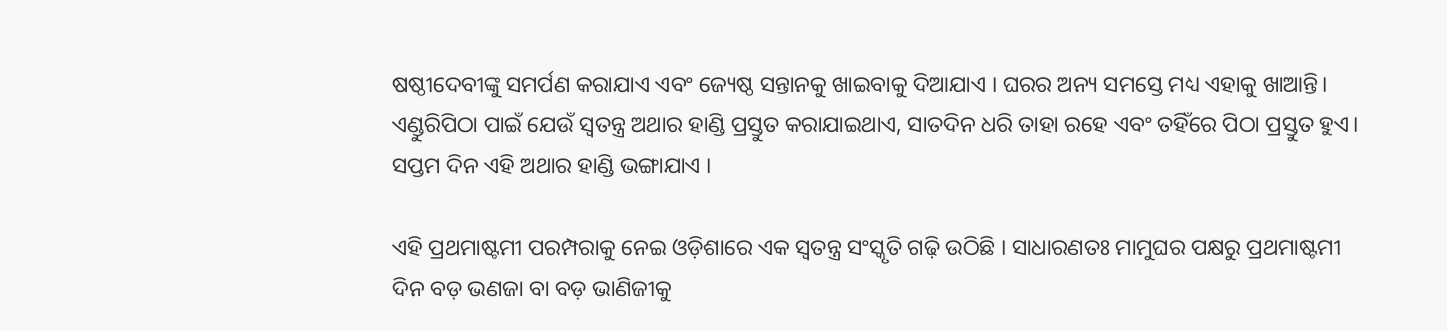ଷଷ୍ଠୀଦେବୀଙ୍କୁ ସମର୍ପଣ କରାଯାଏ ଏବଂ ଜ୍ୟେଷ୍ଠ ସନ୍ତାନକୁ ଖାଇବାକୁ ଦିଆଯାଏ । ଘରର ଅନ୍ୟ ସମସ୍ତେ ମଧ୍ୟ ଏହାକୁ ଖାଆନ୍ତି। ଏଣ୍ଡୁରିପିଠା ପାଇଁ ଯେଉଁ ସ୍ୱତନ୍ତ୍ର ଅଥାର ହାଣ୍ଡି ପ୍ରସ୍ତୁତ କରାଯାଇଥାଏ, ସାତଦିନ ଧରି ତାହା ରହେ ଏବଂ ତହିଁରେ ପିଠା ପ୍ରସ୍ତୁତ ହୁଏ। ସପ୍ତମ ଦିନ ଏହି ଅଥାର ହାଣ୍ଡି ଭଙ୍ଗାଯାଏ ।

ଏହି ପ୍ରଥମାଷ୍ଟମୀ ପରମ୍ପରାକୁ ନେଇ ଓଡ଼ିଶାରେ ଏକ ସ୍ୱତନ୍ତ୍ର ସଂସ୍କୃତି ଗଢ଼ି ଉଠିଛି । ସାଧାରଣତଃ ମାମୁଘର ପକ୍ଷରୁ ପ୍ରଥମାଷ୍ଟମୀ ଦିନ ବଡ଼ ଭଣଜା ବା ବଡ଼ ଭାଣିଜୀକୁ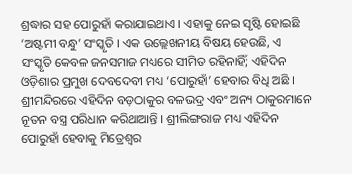ଶ୍ରଦ୍ଧାର ସହ ପୋରୁହାଁ କରାଯାଇଥାଏ । ଏହାକୁ ନେଇ ସୃଷ୍ଟି ହୋଇଛି ‘ଅଷ୍ଟମୀ ବନ୍ଧୁ’ ସଂସ୍କୃତି । ଏକ ଉଲ୍ଲେଖନୀୟ ବିଷୟ ହେଉଛି, ଏ ସଂସ୍କୃତି କେବଳ ଜନସମାଜ ମଧ୍ୟରେ ସୀମିତ ରହିନାହିଁ; ଏହିଦିନ ଓଡ଼ିଶାର ପ୍ରମୁଖ ଦେବଦେବୀ ମଧ୍ୟ ‘ପୋରୁହାଁ’ ହେବାର ବିଧି ଅଛି । ଶ୍ରୀମନ୍ଦିରରେ ଏହିଦିନ ବଡ଼ଠାକୁର ବଳଭଦ୍ର ଏବଂ ଅନ୍ୟ ଠାକୁରମାନେ ନୂତନ ବସ୍ତ୍ର ପରିଧାନ କରିଥାଆନ୍ତି । ଶ୍ରୀଲିଙ୍ଗରାଜ ମଧ୍ୟ ଏହିଦିନ ପୋରୁହାଁ ହେବାକୁ ମିତ୍ରେଶ୍ୱର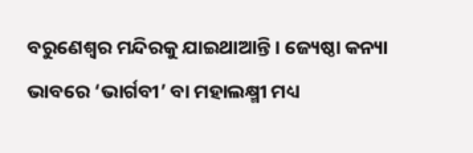ବରୁଣେଶ୍ୱର ମନ୍ଦିରକୁ ଯାଇଥାଆନ୍ତି। ଜ୍ୟେଷ୍ଠା କନ୍ୟା ଭାବରେ ‘ଭାର୍ଗବୀ’ ବା ମହାଲକ୍ଷ୍ମୀ ମଧ୍ୟ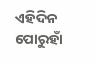ଏହିଦିନ ପୋରୁହାଁ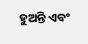ହୁଅନ୍ତି ଏବଂ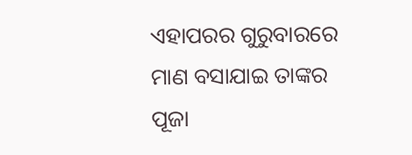ଏହାପରର ଗୁରୁବାରରେ ମାଣ ବସାଯାଇ ତାଙ୍କର ପୂଜା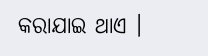କରାଯାଇ ଥାଏ ।